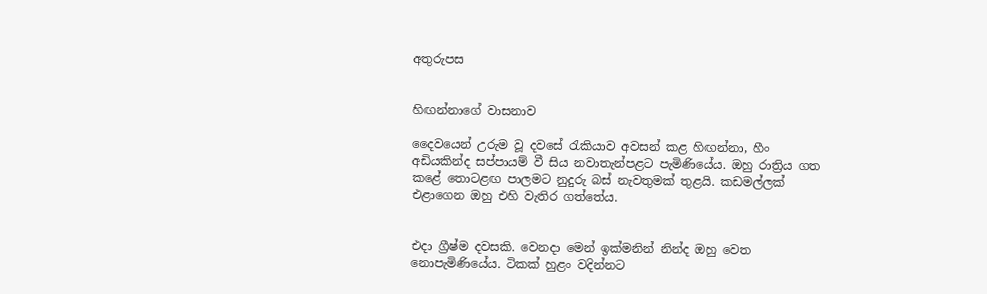අතුරුපස


හිඟන්නාගේ වාසනාව

දෛවයෙන් උරුම වූ දවසේ රැකියාව අවසන් කළ හිඟන්නා, හීං අඩියකින්ද සප්පායම් වී සිය නවාතැන්පළට පැමිණියේය. ඔහු රාත්‍රිය ගත කළේ තොටළඟ පාලමට නුදුරු බස් නැවතුමක් තුළයි. කඩමල්ලක් එළාගෙන ඔහු එහි වැතිර ගත්තේය.


එදා ග්‍රීෂ්ම දවසකි. වෙනදා මෙන් ඉක්මනින් නින්ද ඔහු වෙත නොපැමිණියේය. ටිකක් හුළං වදින්නට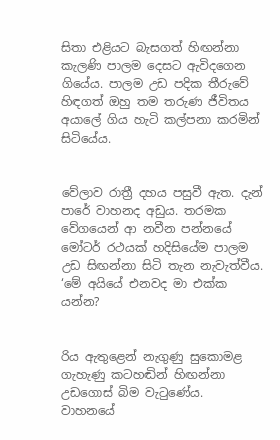සිතා එළියට බැසගත් හිඟන්නා කැලණි පාලම දෙසට ඇවිදගෙන ගියේය. පාලම උඩ පදික තීරුවේ හිඳගත් ඔහු තම තරුණ ජීවිතය අයාලේ ගිය හැටි කල්පනා කරමින් සිටියේය.


වේලාව රාත්‍රී දහය පසුවී ඇත. දැන් පාරේ වාහනද අඩුය. තරමක වේගයෙන් ආ නවීන පන්නයේ මෝටර් රථයක් හදිසියේම පාලම උඩ සිඟන්නා සිටි තැන නැවැත්වීය.
‘මේ අයියේ එනවද මා එක්ක යන්න?


රිය ඇතුළෙන් නැගුණු සුකොමළ ගැහැණු කටහඬින් හිඟන්නා උඩගොස් බිම වැටුණේය.
වාහනයේ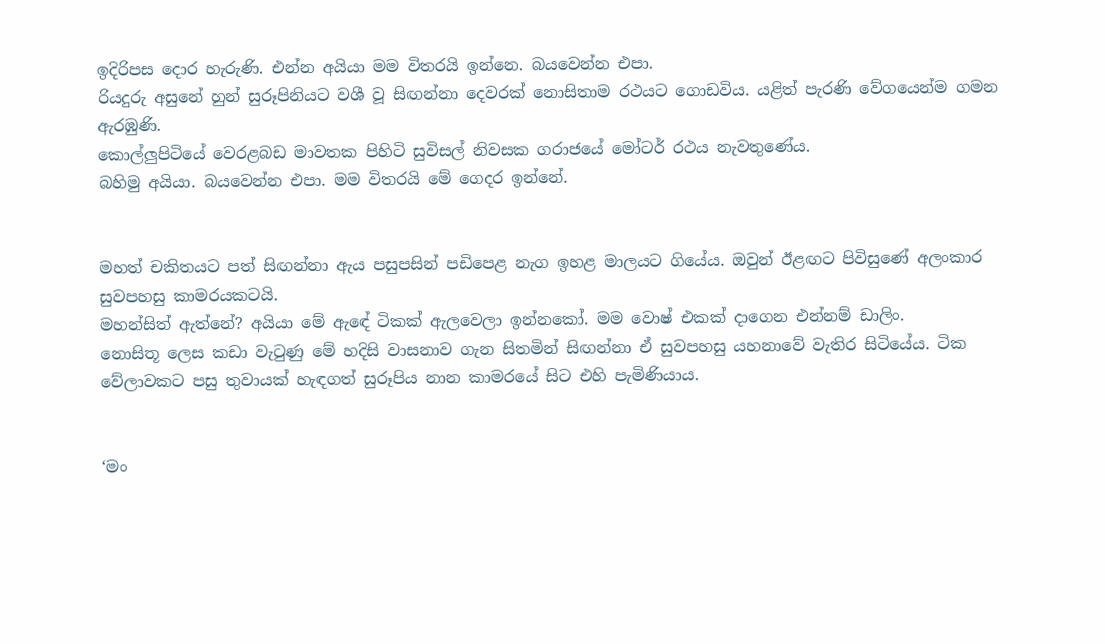ඉදිරිපස දොර හැරුණි. එන්න අයියා මම විතරයි ඉන්නෙ. බයවෙන්න එපා.
රියදුරු අසුනේ හුන් සුරූපිනියට වශී වූ සිඟන්නා දෙවරක් නොසිතාම රථයට ගොඩවිය. යළිත් පැරණි වේගයෙන්ම ගමන ඇරඹුණි.
කොල්ලුපිටියේ වෙරළබඩ මාවතක පිහිටි සුවිසල් නිවසක ගරාජයේ මෝටර් රථය නැවතුණේය.
බහිමු අයියා. බයවෙන්න එපා. මම විතරයි මේ ගෙදර ඉන්නේ.


මහත් චකිතයට පත් සිඟන්නා ඇය පසුපසින් පඩිපෙළ නැග ඉහළ මාලයට ගියේය. ඔවුන් ඊළඟට පිවිසුණේ අලංකාර සුවපහසු කාමරයකටයි.
මහන්සිත් ඇත්නේ? අයියා මේ ඇඳේ ටිකක් ඇලවෙලා ඉන්නකෝ. මම වොෂ් එකක් දාගෙන එන්නම් ඩාලිං.
නොසිතූ ලෙස කඩා වැටුණු මේ හදිසි වාසනාව ගැන සිතමින් සිඟන්නා ඒ සුවපහසු යහනාවේ වැතිර සිටියේය. ටික වේලාවකට පසු තුවායක් හැඳගත් සුරූපිය නාන කාමරයේ සිට එහි පැමිණියාය.


‘මං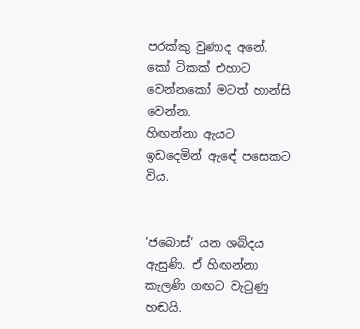පරක්කු වුණාද අනේ. කෝ ටිකක් එහාට වෙන්නකෝ මටත් හාන්සි වෙන්න.
හිඟන්නා ඇයට ඉඩදෙමින් ඇඳේ පසෙකට විය.


‘ජබොස්’ යන ශබ්දය ඇසුණි. ඒ හිඟන්නා කැලණි ගඟට වැටුණු හඬයි.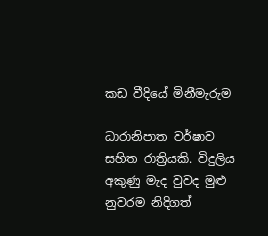කඩ වීදියේ මිනීමැරුම

ධාරානිපාත වර්ෂාව සහිත රාත්‍රියකි. විදුලිය අකුණු මැද වුවද මුළු නුවරම නිදිගත්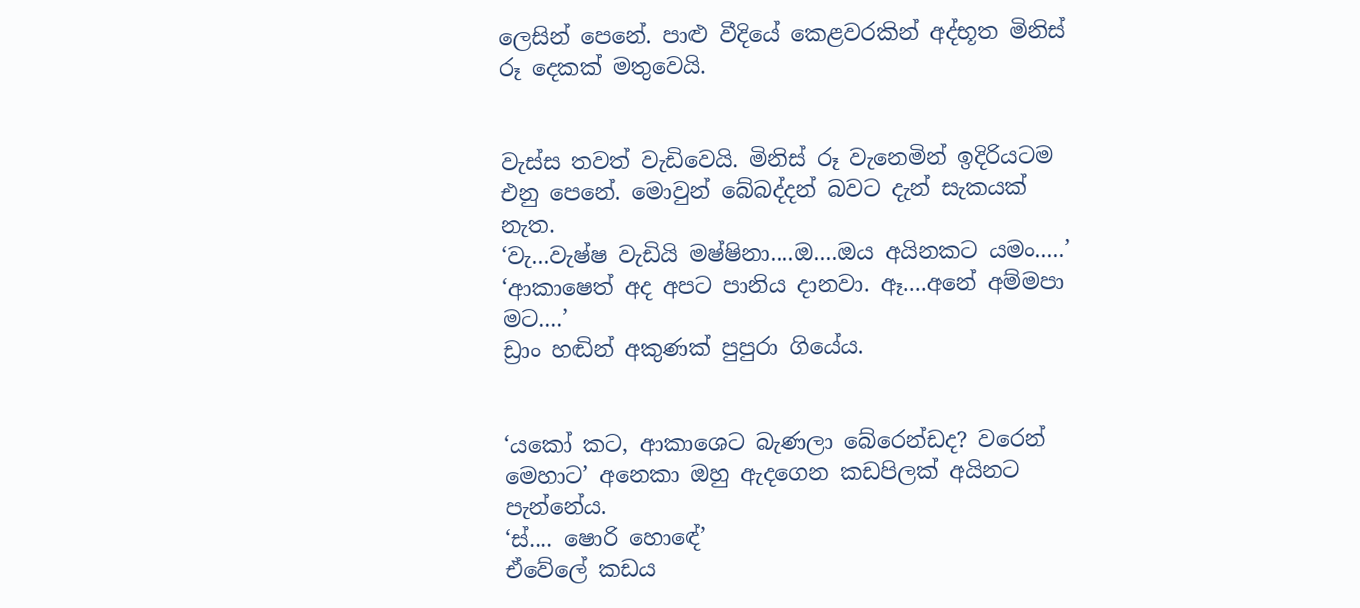ලෙසින් පෙනේ. පාළු වීදියේ කෙළවරකින් අද්භූත මිනිස් රූ දෙකක් මතුවෙයි.


වැස්ස තවත් වැඩිවෙයි. මිනිස් රූ වැනෙමින් ඉදිරියටම එනු පෙනේ. මොවුන් බේබද්දන් බවට දැන් සැකයක් නැත.
‘වැ...වැෂ්ෂ වැඩියි මෂ්ෂිනා....ඔ....ඔය අයිනකට යමං.....’
‘ආකාෂෙත් අද අපට පානිය දානවා. ඈ....අනේ අම්මපා මට....’
ඩ්‍රාං හඬින් අකුණක් පුපුරා ගියේය.


‘යකෝ කට, ආකාශෙට බැණලා බේරෙන්ඩද? වරෙන් මෙහාට’ අනෙකා ඔහු ඇදගෙන කඩපිලක් අයිනට පැන්නේය.
‘ස්.... ෂොරි හොඳේ’
ඒවේලේ කඩය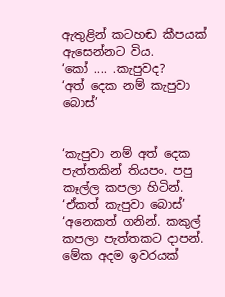ඇතුළින් කටහඬ කීපයක් ඇසෙන්නට විය.
‘කෝ .... .කැපුවද?
‘අත් දෙක නම් කැපුවා බොස්’


‘කැපුවා නම් අත් දෙක පැත්තකින් තියපං. පපු කෑල්ල කපලා හිටින්. ‘ඒකත් කැපුවා බොස්’
‘අනෙකත් ගනින්. කකුල් කපලා පැත්තකට දාපන්. මේක අදම ඉවරයක්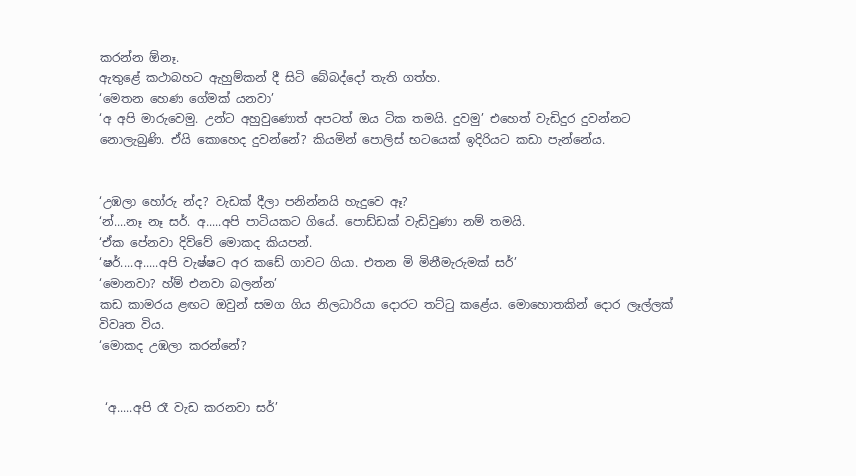කරන්න ඕනෑ.
ඇතුළේ කථාබහට ඇහුම්කන් දී සිටි බේබද්දෝ තැති ගත්හ.
‘මෙතන හෙණ ගේමක් යනවා’
‘අ අපි මාරුවෙමු. උන්ට අහුවුණොත් අපටත් ඔය ටික තමයි. දුවමු’ එහෙත් වැඩිදුර දුවන්නට නොලැබුණි. ඒයි කොහෙද දුවන්නේ? කියමින් පොලිස් භටයෙක් ඉදිරියට කඩා පැන්නේය.


‘උඹලා හෝරු න්ද? වැඩක් දීලා පනින්නයි හැදුවෙ ඈ?
‘න්....නෑ නෑ සර්. අ.....අපි පාටියකට ගියේ. පොඩ්ඩක් වැඩිවුණා නම් තමයි.
‘ඒක පේනවා දිව්වේ මොකද කියපන්.
‘ෂර්....අ.....අපි වැෂ්ෂට අර කඩේ ගාවට ගියා. එතන මි මිනීමැරුමක් සර්’
‘මොනවා? හ්ම් එනවා බලන්න’
කඩ කාමරය ළඟට ඔවුන් සමග ගිය නිලධාරියා දොරට තට්ටු කළේය. මොහොතකින් දොර ලෑල්ලක් විවෘත විය.
‘මොකද උඹලා කරන්නේ?


 ‘අ.....අපි රෑ වැඩ කරනවා සර්’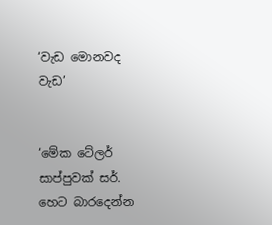‘වැඩ මොනවද වැඩ’


‘මේක ටේලර් සාප්පුවක් සර්. හෙට බාරදෙන්න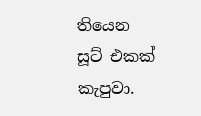තියෙන සූට් එකක් කැපුවා.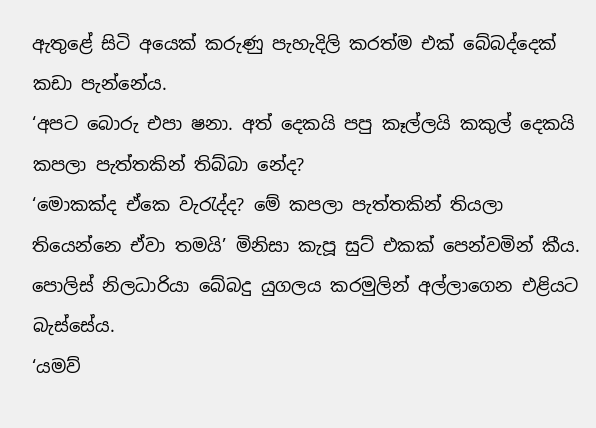ඇතුළේ සිටි අයෙක් කරුණු පැහැදිලි කරත්ම එක් බේබද්දෙක් කඩා පැන්නේය.
‘අපට බොරු එපා ෂනා. අත් දෙකයි පපු කෑල්ලයි කකුල් දෙකයි කපලා පැත්තකින් තිබ්බා නේද?
‘මොකක්ද ඒකෙ වැරැද්ද? මේ කපලා පැත්තකින් තියලා තියෙන්නෙ ඒවා තමයි’ මිනිසා කැපූ සුට් එකක් පෙන්වමින් කීය.
පොලිස් නිලධාරියා බේබදු යුගලය කරමුලින් අල්ලාගෙන එළියට බැස්සේය.
‘යමව්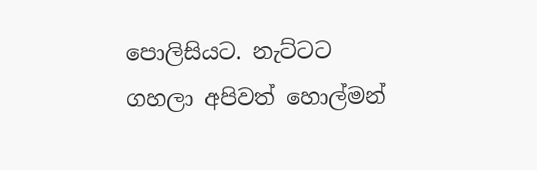පොලිසියට. නැට්ටට ගහලා අපිවත් හොල්මන්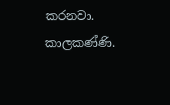කරනවා. කාලකණ්ණි.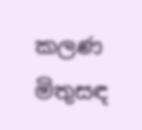කලණ මිතුසඳ